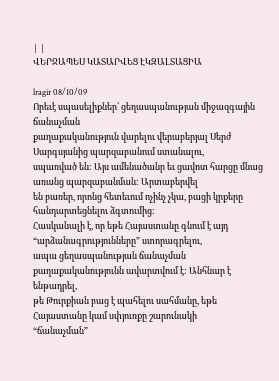| |
ՎԵՐՋԱՊԵՍ ԿԱՏԱՐՎԵՑ ԷԿԶԱԼՏԱՑԻԱ

lragir 08/10/09
Որեւէ սպասելիքներ՝ ցեղասպանության միջազգային ճանաչման
քաղաքականություն վարելու վերաբերյալ Սերժ Սարգսյանից պարզաբանում ստանալու,
սպառված են: Այս ամենածանր եւ ցավոտ հարցը մնաց առանց պարզաբանման: Արտաբերվել
են բառեր, որոնց հետեւում ոչինչ չկա, բացի կրքերը հանդարտեցնելու ձգտումից:
Հասկանալի է, որ եթե Հայաստանը գնում է այդ “արձանագրությունները” ստորագրելու,
ապա ցեղասպանության ճանաչման քաղաքականությունն ավարտվում է: Անհնար է ենթադրել,
թե Թուրքիան բաց է պահելու սահմանը, եթե Հայաստանը կամ սփյուռքը շարունակի
“ճանաչման”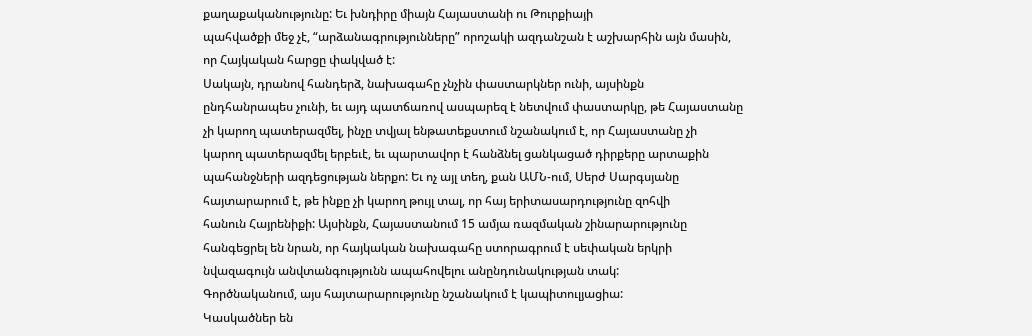քաղաքականությունը: Եւ խնդիրը միայն Հայաստանի ու Թուրքիայի
պահվածքի մեջ չէ, “արձանագրությունները” որոշակի ազդանշան է աշխարհին այն մասին,
որ Հայկական հարցը փակված է:
Սակայն, դրանով հանդերձ, նախագահը չնչին փաստարկներ ունի, այսինքն
ընդհանրապես չունի, եւ այդ պատճառով ասպարեզ է նետվում փաստարկը, թե Հայաստանը
չի կարող պատերազմել, ինչը տվյալ ենթատեքստում նշանակում է, որ Հայաստանը չի
կարող պատերազմել երբեւէ, եւ պարտավոր է հանձնել ցանկացած դիրքերը արտաքին
պահանջների ազդեցության ներքո: Եւ ոչ այլ տեղ, քան ԱՄՆ-ում, Սերժ Սարգսյանը
հայտարարում է, թե ինքը չի կարող թույլ տալ, որ հայ երիտասարդությունը զոհվի
հանուն Հայրենիքի: Այսինքն, Հայաստանում 15 ամյա ռազմական շինարարությունը
հանգեցրել են նրան, որ հայկական նախագահը ստորագրում է սեփական երկրի
նվազագույն անվտանգությունն ապահովելու անընդունակության տակ:
Գործնականում, այս հայտարարությունը նշանակում է կապիտուլյացիա:
Կասկածներ են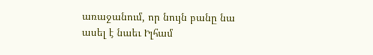առաջանում, որ նույն բանը նա ասել է նաեւ Իլհամ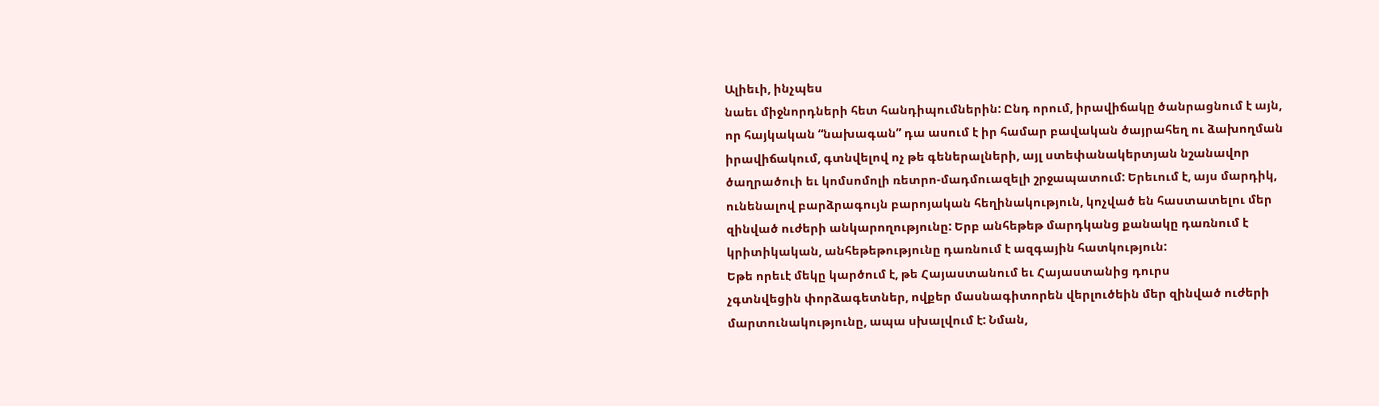Ալիեւի, ինչպես
նաեւ միջնորդների հետ հանդիպումներին: Ընդ որում, իրավիճակը ծանրացնում է այն,
որ հայկական “նախագան” դա ասում է իր համար բավական ծայրահեղ ու ձախողման
իրավիճակում, գտնվելով ոչ թե գեներալների, այլ ստեփանակերտյան նշանավոր
ծաղրածուի եւ կոմսոմոլի ռետրո-մադմուազելի շրջապատում: Երեւում է, այս մարդիկ,
ունենալով բարձրագույն բարոյական հեղինակություն, կոչված են հաստատելու մեր
զինված ուժերի անկարողությունը: Երբ անհեթեթ մարդկանց քանակը դառնում է
կրիտիկական, անհեթեթությունը դառնում է ազգային հատկություն:
Եթե որեւէ մեկը կարծում է, թե Հայաստանում եւ Հայաստանից դուրս
չգտնվեցին փորձագետներ, ովքեր մասնագիտորեն վերլուծեին մեր զինված ուժերի
մարտունակությունը, ապա սխալվում է: Նման,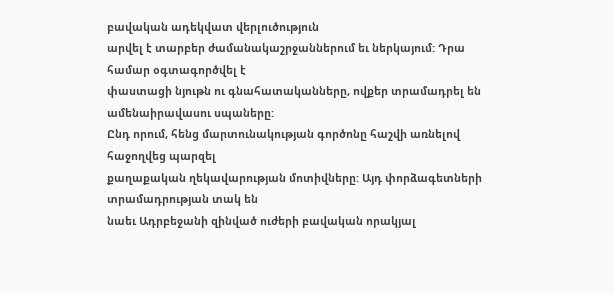բավական ադեկվատ վերլուծություն
արվել է տարբեր ժամանակաշրջաններում եւ ներկայում: Դրա համար օգտագործվել է
փաստացի նյութն ու գնահատականները, ովքեր տրամադրել են ամենաիրավասու սպաները:
Ընդ որում, հենց մարտունակության գործոնը հաշվի առնելով հաջողվեց պարզել
քաղաքական ղեկավարության մոտիվները: Այդ փորձագետների տրամադրության տակ են
նաեւ Ադրբեջանի զինված ուժերի բավական որակյալ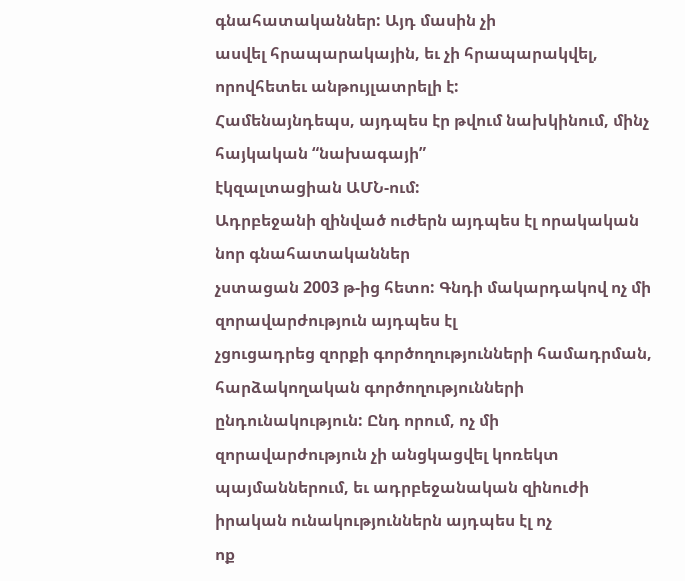գնահատականներ: Այդ մասին չի
ասվել հրապարակային, եւ չի հրապարակվել, որովհետեւ անթույլատրելի է:
Համենայնդեպս, այդպես էր թվում նախկինում, մինչ հայկական “նախագայի”
էկզալտացիան ԱՄՆ-ում:
Ադրբեջանի զինված ուժերն այդպես էլ որակական նոր գնահատականներ
չստացան 2003 թ-ից հետո: Գնդի մակարդակով ոչ մի զորավարժություն այդպես էլ
չցուցադրեց զորքի գործողությունների համադրման, հարձակողական գործողությունների
ընդունակություն: Ընդ որում, ոչ մի զորավարժություն չի անցկացվել կոռեկտ
պայմաններում, եւ ադրբեջանական զինուժի իրական ունակություններն այդպես էլ ոչ
ոք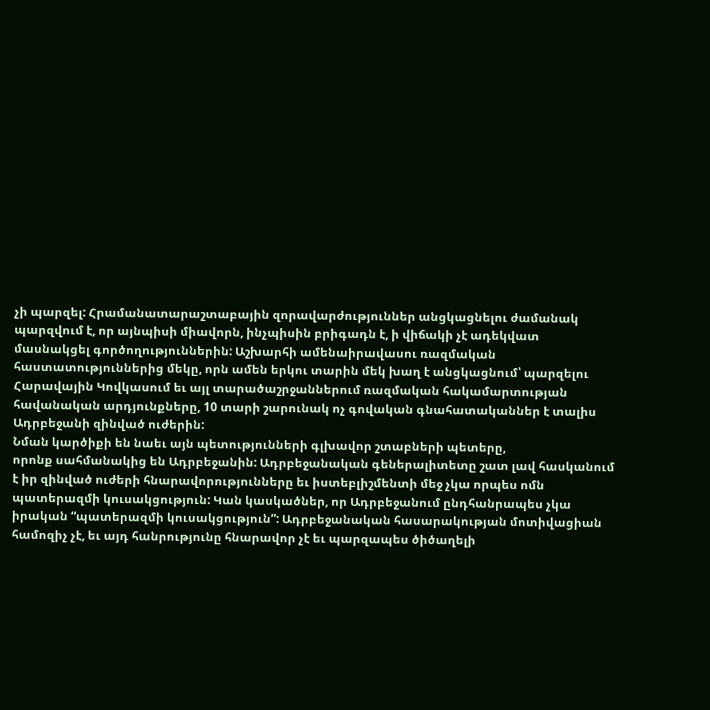չի պարզել: Հրամանատարաշտաբային զորավարժություններ անցկացնելու ժամանակ
պարզվում է, որ այնպիսի միավորն, ինչպիսին բրիգադն է, ի վիճակի չէ ադեկվատ
մասնակցել գործողություններին: Աշխարհի ամենաիրավասու ռազմական
հաստատություններից մեկը, որն ամեն երկու տարին մեկ խաղ է անցկացնում՝ պարզելու
Հարավային Կովկասում եւ այլ տարածաշրջաններում ռազմական հակամարտության
հավանական արդյունքները, 10 տարի շարունակ ոչ գովական գնահատականներ է տալիս
Ադրբեջանի զինված ուժերին:
Նման կարծիքի են նաեւ այն պետությունների գլխավոր շտաբների պետերը,
որոնք սահմանակից են Ադրբեջանին: Ադրբեջանական գեներալիտետը շատ լավ հասկանում
է իր զինված ուժերի հնարավորությունները եւ իստեբլիշմենտի մեջ չկա որպես ոմն
պատերազմի կուսակցություն: Կան կասկածներ, որ Ադրբեջանում ընդհանրապես չկա
իրական “պատերազմի կուսակցություն”: Ադրբեջանական հասարակության մոտիվացիան
համոզիչ չէ, եւ այդ հանրությունը հնարավոր չէ եւ պարզապես ծիծաղելի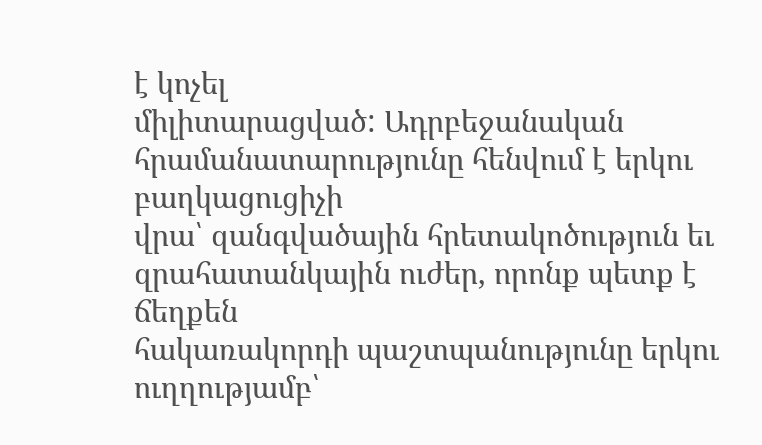է կոչել
միլիտարացված: Ադրբեջանական հրամանատարությունը հենվում է երկու բաղկացուցիչի
վրա՝ զանգվածային հրետակոծություն եւ զրահատանկային ուժեր, որոնք պետք է ճեղքեն
հակառակորդի պաշտպանությունը երկու ուղղությամբ՝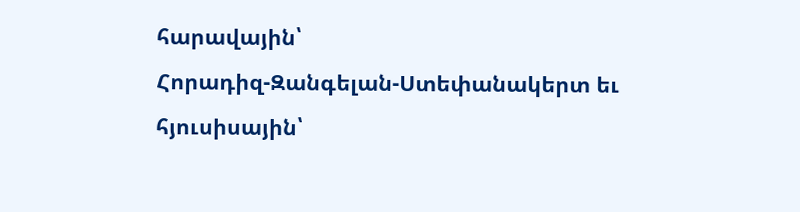հարավային՝
Հորադիզ-Զանգելան-Ստեփանակերտ եւ հյուսիսային՝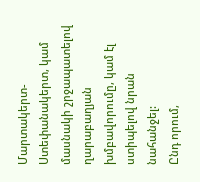Մարտակերտ-Ստեփանակերտ, կամ
մասնակի շրջապատելով ղարաբաղյան խմբավորումը, կամ էլ ստիպելով նրան նահանջել:
Ընդ որում,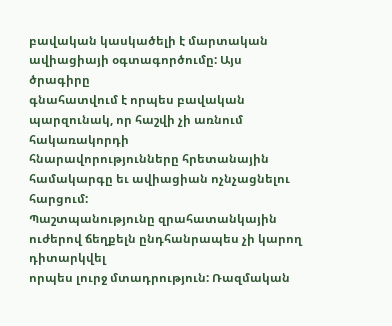բավական կասկածելի է մարտական ավիացիայի օգտագործումը: Այս ծրագիրը
գնահատվում է որպես բավական պարզունակ, որ հաշվի չի առնում հակառակորդի
հնարավորությունները հրետանային համակարգը եւ ավիացիան ոչնչացնելու հարցում:
Պաշտպանությունը զրահատանկային ուժերով ճեղքելն ընդհանրապես չի կարող դիտարկվել
որպես լուրջ մտադրություն: Ռազմական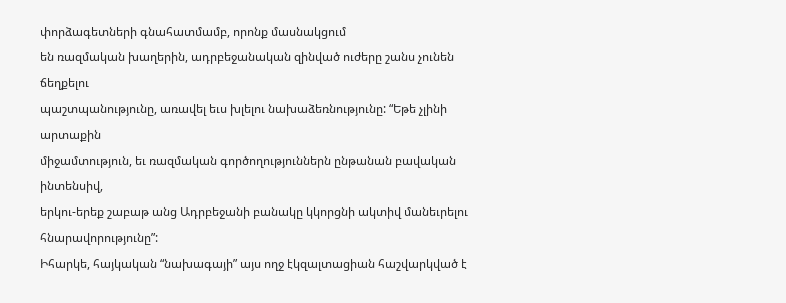փորձագետների գնահատմամբ, որոնք մասնակցում
են ռազմական խաղերին, ադրբեջանական զինված ուժերը շանս չունեն ճեղքելու
պաշտպանությունը, առավել եւս խլելու նախաձեռնությունը: “Եթե չլինի արտաքին
միջամտություն, եւ ռազմական գործողություններն ընթանան բավական ինտենսիվ,
երկու-երեք շաբաթ անց Ադրբեջանի բանակը կկորցնի ակտիվ մանեւրելու
հնարավորությունը”:
Իհարկե, հայկական “նախագայի” այս ողջ էկզալտացիան հաշվարկված է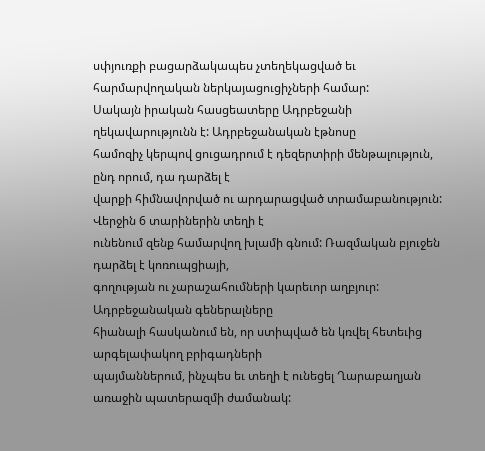սփյուռքի բացարձակապես չտեղեկացված եւ հարմարվողական ներկայացուցիչների համար:
Սակայն իրական հասցեատերը Ադրբեջանի ղեկավարությունն է: Ադրբեջանական էթնոսը
համոզիչ կերպով ցուցադրում է դեզերտիրի մենթալություն, ընդ որում, դա դարձել է
վարքի հիմնավորված ու արդարացված տրամաբանություն: Վերջին 6 տարիներին տեղի է
ունենում զենք համարվող խլամի գնում: Ռազմական բյուջեն դարձել է կոռուպցիայի,
գողության ու չարաշահումների կարեւոր աղբյուր: Ադրբեջանական գեներալները
հիանալի հասկանում են, որ ստիպված են կռվել հետեւից արգելափակող բրիգադների
պայմաններում, ինչպես եւ տեղի է ունեցել Ղարաբաղյան առաջին պատերազմի ժամանակ: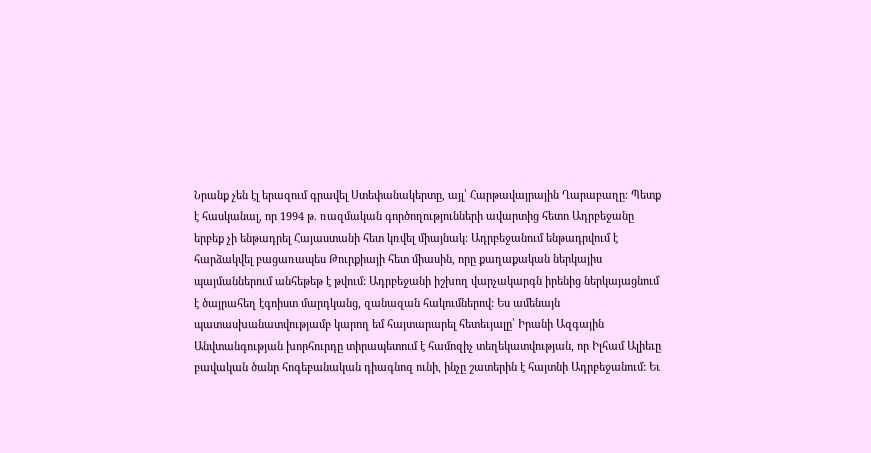Նրանք չեն էլ երազում գրավել Ստեփանակերտը, այլ՝ Հարթավայրային Ղարաբաղը: Պետք
է հասկանալ, որ 1994 թ. ռազմական գործողությունների ավարտից հետո Ադրբեջանը
երբեք չի ենթադրել Հայաստանի հետ կռվել միայնակ: Ադրբեջանում ենթադրվում է
հարձակվել բացառապես Թուրքիայի հետ միասին, որը քաղաքական ներկայիս
պայմաններում անհեթեթ է թվում: Ադրբեջանի իշխող վարչակարգն իրենից ներկայացնում
է ծայրահեղ էգոիստ մարդկանց, զանազան հակումներով: Ես ամենայն
պատասխանատվությամբ կարող եմ հայտարարել հետեւյալը՝ Իրանի Ազգային
Անվտանգության խորհուրդը տիրապետում է համոզիչ տեղեկատվության, որ Իլհամ Ալիեւը
բավական ծանր հոգեբանական դիագնոզ ունի, ինչը շատերին է հայտնի Ադրբեջանում: Եւ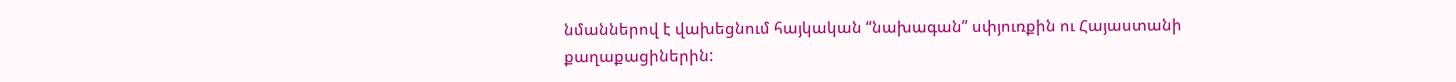նմաններով է վախեցնում հայկական “նախագան” սփյուռքին ու Հայաստանի
քաղաքացիներին: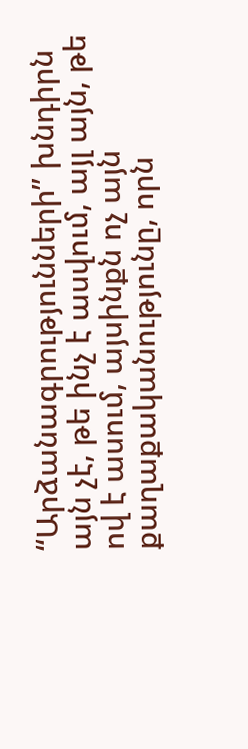“Արձանագրությունների” խնդիրն այն չէ, թե ինչ է ասվում, այլ այն, թե
ով է ասում, այսինքն ոչ այն քաղաքականությունը, որն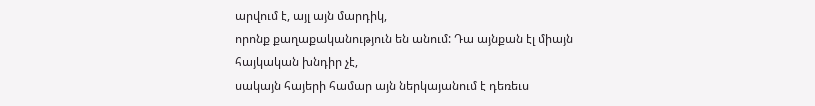արվում է, այլ այն մարդիկ,
որոնք քաղաքականություն են անում: Դա այնքան էլ միայն հայկական խնդիր չէ,
սակայն հայերի համար այն ներկայանում է դեռեւս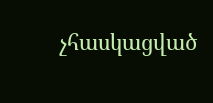չհասկացված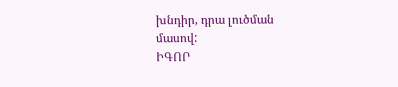խնդիր, դրա լուծման
մասով:
ԻԳՈՐ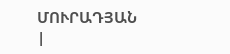ՄՈՒՐԱԴՅԱՆ
|